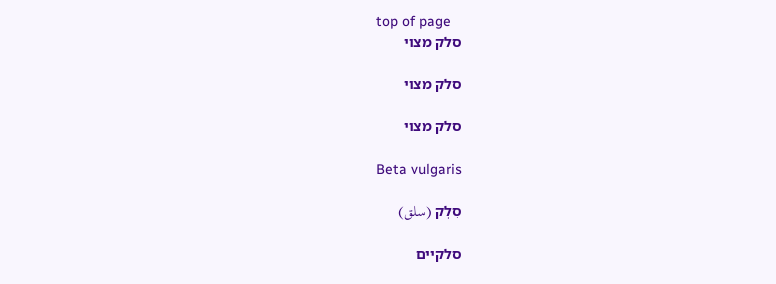top of page
סלק מצוי

סלק מצוי

סלק מצוי

Beta vulgaris

סִלְק (سلق)

סלקיים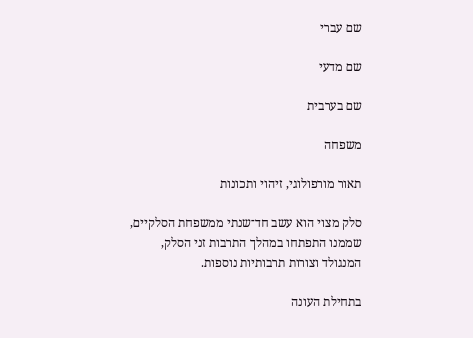שם עברי

שם מדעי

שם בערבית

משפחה

תאור מורפולוגי, זיהוי ותכונות

סלק מצוי הוא עשב חד־שנתי ממשפחת הסלקיים, שממנו התפתחו במהלך התרבות זני הסלק, המנגולד וצורות תרבותיות נוספות.

בתחילת העונה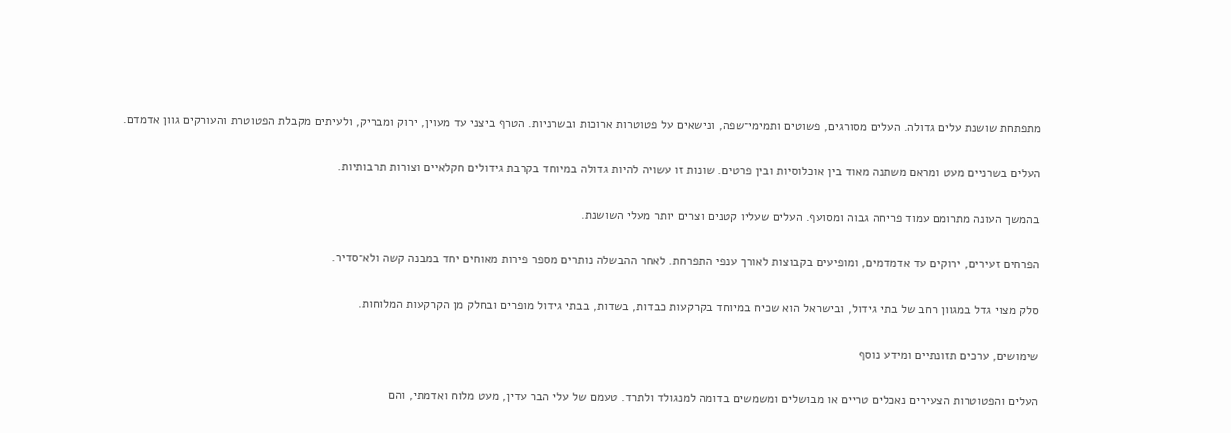מתפתחת שושנת עלים גדולה. העלים מסורגים, פשוטים ותמימי־שפה, ונישאים על פטוטרות ארוכות ובשרניות. הטרף ביצני עד מעוין, ירוק ומבריק, ולעיתים מקבלת הפטוטרת והעורקים גוון אדמדם.

העלים בשרניים מעט ומראם משתנה מאוד בין אוכלוסיות ובין פרטים. שונות זו עשויה להיות גדולה במיוחד בקרבת גידולים חקלאיים וצורות תרבותיות.

בהמשך העונה מתרומם עמוד פריחה גבוה ומסועף. העלים שעליו קטנים וצרים יותר מעלי השושנת.

הפרחים זעירים, ירוקים עד אדמדמים, ומופיעים בקבוצות לאורך ענפי התפרחת. לאחר ההבשלה נותרים מספר פירות מאוחים יחד במבנה קשה ולא־סדיר.

סלק מצוי גדל במגוון רחב של בתי גידול, ובישראל הוא שכיח במיוחד בקרקעות כבדות, בשדות, בבתי גידול מופרים ובחלק מן הקרקעות המלוחות.

שימושים, ערכים תזונתיים ומידע נוסף

העלים והפטוטרות הצעירים נאכלים טריים או מבושלים ומשמשים בדומה למנגולד ולתרד. טעמם של עלי הבר עדין, מעט מלוח ואדמתי, והם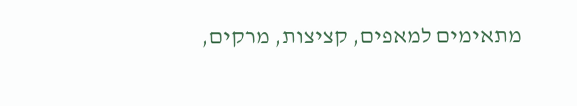מתאימים למאפים, קציצות, מרקים,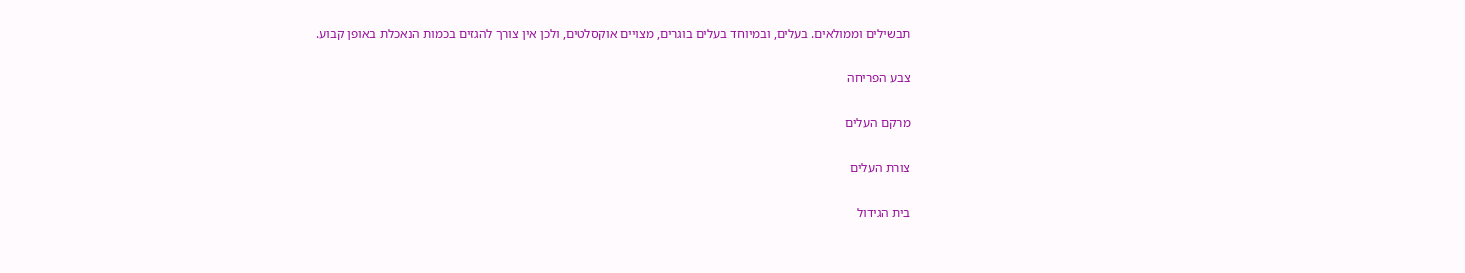תבשילים וממולאים. בעלים, ובמיוחד בעלים בוגרים, מצויים אוקסלטים, ולכן אין צורך להגזים בכמות הנאכלת באופן קבוע.

צבע הפריחה

מרקם העלים

צורת העלים

בית הגידול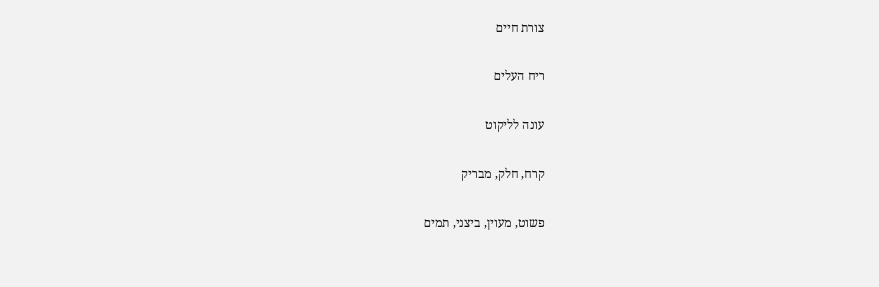צורת חיים

ריח העלים

עונה לליקוט

קרח, חלק, מבריק

פשוט, מעוין, ביצני, תמים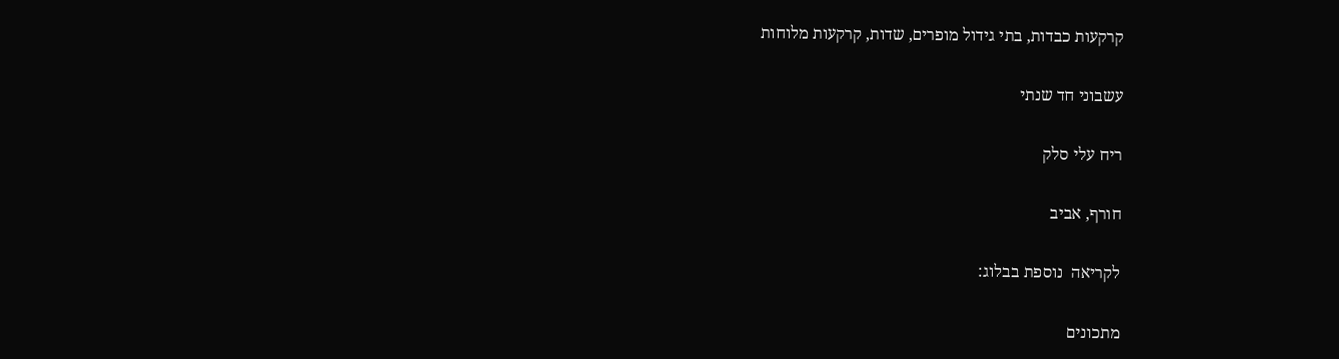קרקעות כבדות, בתי גידול מופרים, שדות, קרקעות מלוחות

עשבוני חד שנתי

ריח עלי סלק

חורף, אביב

לקריאה  נוספת בבלוג:

מתכונים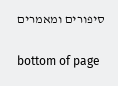סיפורים ומאמרים

bottom of page